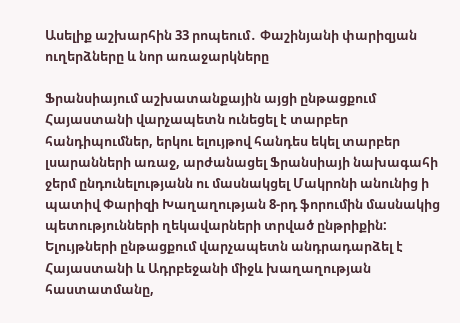Ասելիք աշխարհին 33 րոպեում․ Փաշինյանի փարիզյան ուղերձները և նոր առաջարկները

Ֆրանսիայում աշխատանքային այցի ընթացքում Հայաստանի վարչապետն ունեցել է տարբեր հանդիպումներ, երկու ելույթով հանդես եկել տարբեր լսարանների առաջ, արժանացել Ֆրանսիայի նախագահի ջերմ ընդունելությանն ու մասնակցել Մակրոնի անունից ի պատիվ Փարիզի Խաղաղության 8-րդ ֆորումին մասնակից պետությունների ղեկավարների տրված ընթրիքին: Ելույթների ընթացքում վարչապետն անդրադարձել է Հայաստանի և Ադրբեջանի միջև խաղաղության հաստատմանը,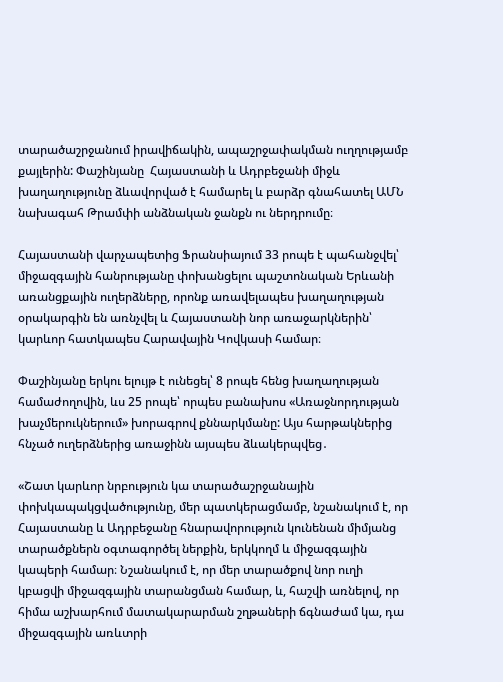տարածաշրջանում իրավիճակին, ապաշրջափակման ուղղությամբ քայլերին: Փաշինյանը  Հայաստանի և Ադրբեջանի միջև  խաղաղությունը ձևավորված է համարել և բարձր գնահատել ԱՄՆ նախագահ Թրամփի անձնական ջանքն ու ներդրումը։

Հայաստանի վարչապետից Ֆրանսիայում 33 րոպե է պահանջվել՝ միջազգային հանրությանը փոխանցելու պաշտոնական Երևանի առանցքային ուղերձները, որոնք առավելապես խաղաղության օրակարգին են առնչվել և Հայաստանի նոր առաջարկներին՝  կարևոր հատկապես Հարավային Կովկասի համար։

Փաշինյանը երկու ելույթ է ունեցել՝ 8 րոպե հենց խաղաղության համաժողովին, ևս 25 րոպե՝ որպես բանախոս «Առաջնորդության խաչմերուկներում» խորագրով քննարկմանը: Այս հարթակներից հնչած ուղերձներից առաջինն այսպես ձևակերպվեց․

«Շատ կարևոր նրբություն կա տարածաշրջանային փոխկապակցվածությունը, մեր պատկերացմամբ, նշանակում է, որ Հայաստանը և Ադրբեջանը հնարավորություն կունենան միմյանց տարածքներն օգտագործել ներքին, երկկողմ և միջազգային կապերի համար։ Նշանակում է, որ մեր տարածքով նոր ուղի կբացվի միջազգային տարանցման համար, և, հաշվի առնելով, որ հիմա աշխարհում մատակարարման շղթաների ճգնաժամ կա, դա միջազգային առևտրի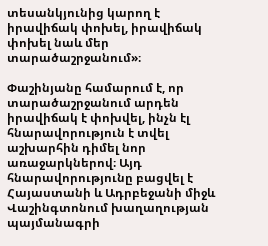տեսանկյունից կարող է իրավիճակ փոխել, իրավիճակ փոխել նաև մեր տարածաշրջանում»։

Փաշինյանը համարում է, որ տարածաշրջանում արդեն իրավիճակ է փոխվել, ինչն էլ  հնարավորություն է տվել աշխարհին դիմել նոր առաջարկներով։ Այդ հնարավորությունը բացվել է Հայաստանի և Ադրբեջանի միջև Վաշինգտոնում խաղաղության պայմանագրի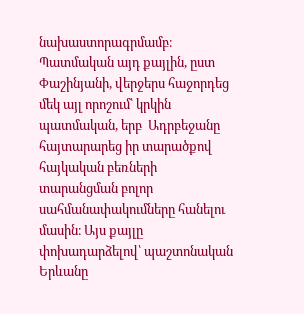նախաստորագրմամբ։ Պատմական այդ քայլին, ըստ Փաշինյանի, վերջերս հաջորդեց մեկ այլ որոշում՝ կրկին պատմական, երբ  Ադրբեջանը հայտարարեց իր տարածքով հայկական բեռների տարանցման բոլոր սահմանափակումները հանելու մասին։ Այս քայլը փոխադարձելով՝ պաշտոնական Երևանը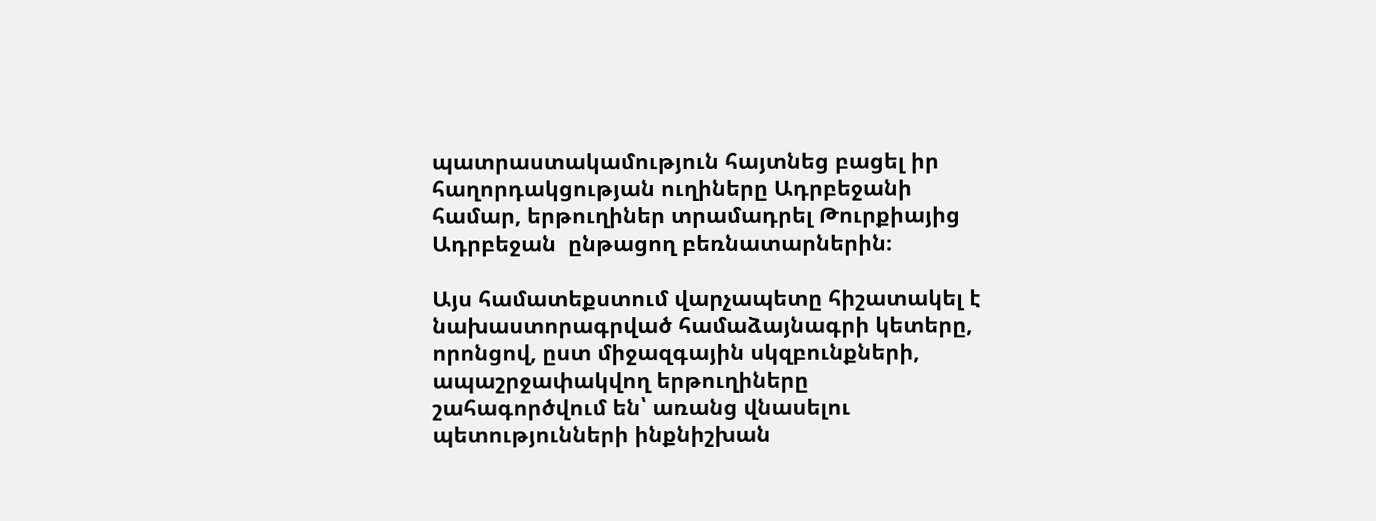պատրաստակամություն հայտնեց բացել իր հաղորդակցության ուղիները Ադրբեջանի համար, երթուղիներ տրամադրել Թուրքիայից Ադրբեջան  ընթացող բեռնատարներին։

Այս համատեքստում վարչապետը հիշատակել է նախաստորագրված համաձայնագրի կետերը, որոնցով, ըստ միջազգային սկզբունքների, ապաշրջափակվող երթուղիները շահագործվում են՝ առանց վնասելու պետությունների ինքնիշխան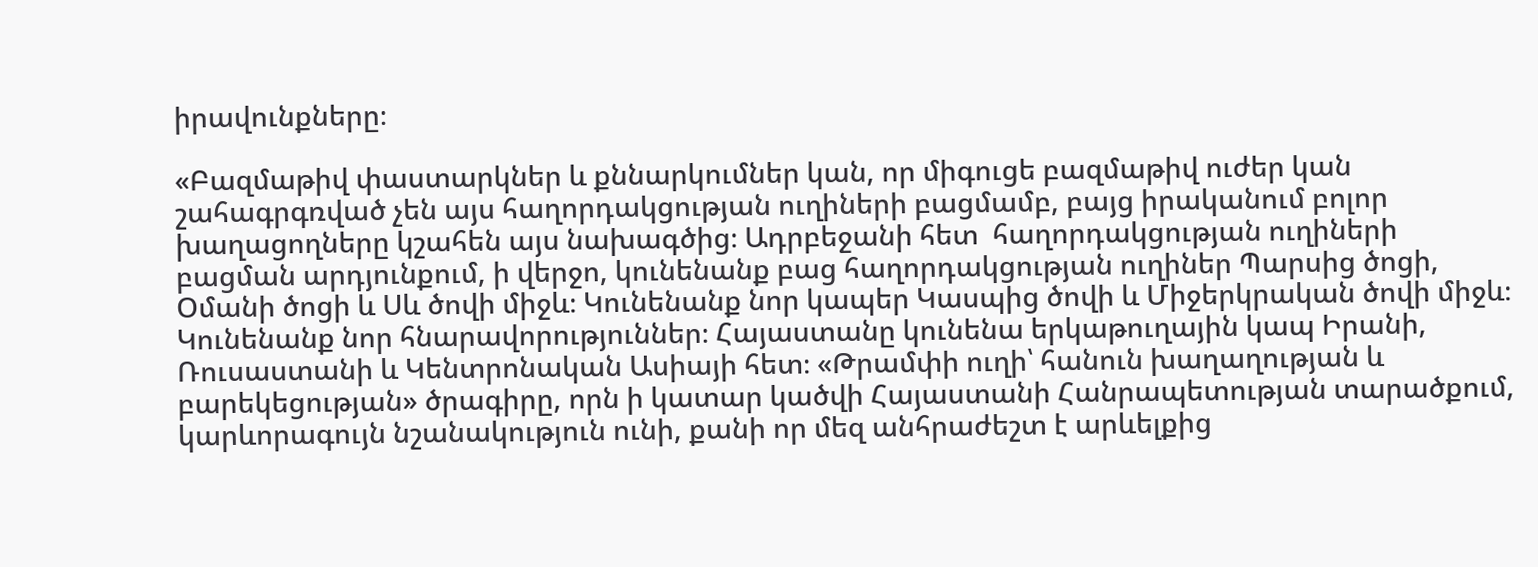իրավունքները։

«Բազմաթիվ փաստարկներ և քննարկումներ կան, որ միգուցե բազմաթիվ ուժեր կան շահագրգռված չեն այս հաղորդակցության ուղիների բացմամբ, բայց իրականում բոլոր խաղացողները կշահեն այս նախագծից։ Ադրբեջանի հետ  հաղորդակցության ուղիների բացման արդյունքում, ի վերջո, կունենանք բաց հաղորդակցության ուղիներ Պարսից ծոցի, Օմանի ծոցի և Սև ծովի միջև։ Կունենանք նոր կապեր Կասպից ծովի և Միջերկրական ծովի միջև։ Կունենանք նոր հնարավորություններ։ Հայաստանը կունենա երկաթուղային կապ Իրանի, Ռուսաստանի և Կենտրոնական Ասիայի հետ։ «Թրամփի ուղի՝ հանուն խաղաղության և բարեկեցության» ծրագիրը, որն ի կատար կածվի Հայաստանի Հանրապետության տարածքում, կարևորագույն նշանակություն ունի, քանի որ մեզ անհրաժեշտ է արևելքից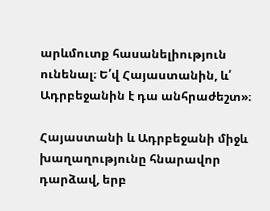արևմուտք հասանելիություն ունենալ։ Ե՛վ Հայաստանին, և՛ Ադրբեջանին է դա անհրաժեշտ»։

Հայաստանի և Ադրբեջանի միջև խաղաղությունը հնարավոր դարձավ, երբ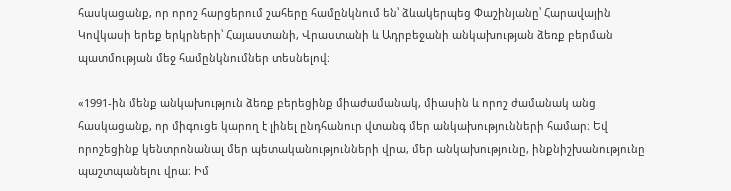հասկացանք, որ որոշ հարցերում շահերը համընկնում են՝ ձևակերպեց Փաշինյանը՝ Հարավային Կովկասի երեք երկրների՝ Հայաստանի, Վրաստանի և Ադրբեջանի անկախության ձեռք բերման պատմության մեջ համընկնումներ տեսնելով։

«1991-ին մենք անկախություն ձեռք բերեցինք միաժամանակ, միասին և որոշ ժամանակ անց հասկացանք, որ միգուցե կարող է լինել ընդհանուր վտանգ մեր անկախությունների համար։ Եվ  որոշեցինք կենտրոնանալ մեր պետականությունների վրա, մեր անկախությունը, ինքնիշխանությունը պաշտպանելու վրա։ Իմ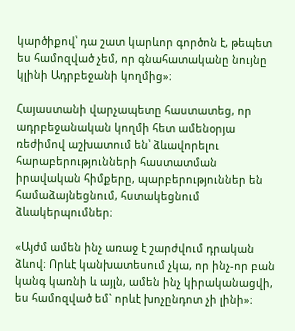կարծիքով՝ դա շատ կարևոր գործոն է, թեպետ ես համոզված չեմ, որ գնահատականը նույնը կլինի Ադրբեջանի կողմից»։

Հայաստանի վարչապետը հաստատեց, որ ադրբեջանական կողմի հետ ամենօրյա ռեժիմով աշխատում են՝ ձևավորելու հարաբերությունների հաստատման իրավական հիմքերը, պարբերություններ են համաձայնեցնում, հստակեցնում ձևակերպումներ։

«Այժմ ամեն ինչ առաջ է շարժվում դրական ձևով։ Որևէ կանխատեսում չկա, որ ինչ-որ բան կանգ կառնի և այլն, ամեն ինչ կիրականացվի, ես համոզված եմ` որևէ խոչընդոտ չի լինի»։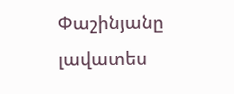Փաշինյանը լավատես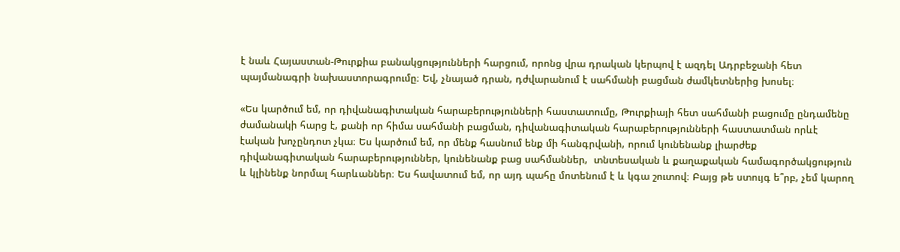է նաև Հայաստան-Թուրքիա բանակցությունների հարցում, որոնց վրա դրական կերպով է ազդել Ադրբեջանի հետ պայմանագրի նախաստորագրումը։ Եվ, չնայած դրան, դժվարանում է սահմանի բացման ժամկետներից խոսել։

«Ես կարծում եմ, որ դիվանագիտական հարաբերությունների հաստատումը, Թուրքիայի հետ սահմանի բացումը ընդամենը ժամանակի հարց է, քանի որ հիմա սահմանի բացման, դիվանագիտական հարաբերությունների հաստատման որևէ էական խոչընդոտ չկա։ Ես կարծում եմ, որ մենք հասնում ենք մի հանգրվանի, որում կունենանք լիարժեք դիվանագիտական հարաբերություններ, կունենանք բաց սահմաններ,  տնտեսական և քաղաքական համագործակցություն և կլինենք նորմալ հարևաններ։ Ես հավատում եմ, որ այդ պահը մոտենում է և կգա շուտով։ Բայց թե ստույգ ե՞րբ, չեմ կարող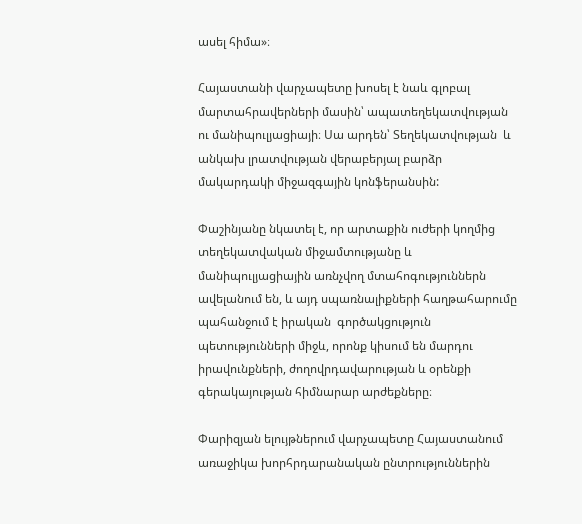ասել հիմա»։

Հայաստանի վարչապետը խոսել է նաև գլոբալ մարտահրավերների մասին՝ ապատեղեկատվության ու մանիպուլյացիայի։ Սա արդեն՝ Տեղեկատվության  և անկախ լրատվության վերաբերյալ բարձր մակարդակի միջազգային կոնֆերանսին:

Փաշինյանը նկատել է, որ արտաքին ուժերի կողմից տեղեկատվական միջամտությանը և մանիպուլյացիային առնչվող մտահոգություններն ավելանում են, և այդ սպառնալիքների հաղթահարումը պահանջում է իրական  գործակցություն պետությունների միջև, որոնք կիսում են մարդու իրավունքների, ժողովրդավարության և օրենքի գերակայության հիմնարար արժեքները։

Փարիզյան ելույթներում վարչապետը Հայաստանում առաջիկա խորհրդարանական ընտրություններին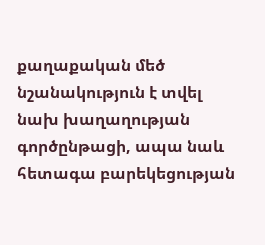քաղաքական մեծ նշանակություն է տվել նախ խաղաղության գործընթացի, ապա նաև հետագա բարեկեցության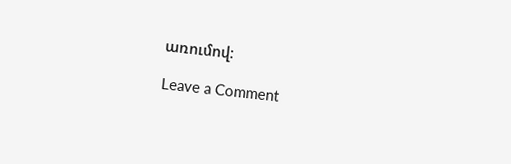առումով։

Leave a Comment